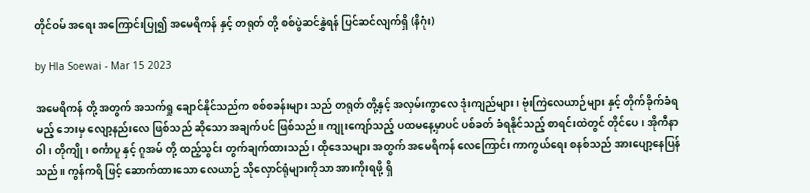တိုင်ဝမ် အရေး အကြောင်းပြု၍ အမေရိကန် နှင့် တရုတ် တို့ စစ်ပွဲဆင်နွှဲရန် ပြင်ဆင်လျက်ရှိ (နိဂုံး)

by Hla Soewai - Mar 15 2023

အမေရိကန် တို့ အတွက် အသက်ရှု ချောင်နိုင်သည်က စစ်စခန်းများ သည် တရုတ် တို့နှင့် အလှမ်းကွာလေ ဒုံးကျည်များ၊ ဗုံးကြဲလေယာဉ်များ နှင့် တိုက်ခိုက်ခံရမည့် ဘေးမှ လျော့နည်းလေ ဖြစ်သည် ဆိုသော အချက်ပင် ဖြစ်သည်။ ကျုးကျော်သည့် ပထမနေ့မှာပင် ပစ်ခတ် ခံရနိုင်သည့် စာရင်းထဲတွင် တိုင်ပေ၊ အိုကီနာဝါ၊ တိုကျို၊ စင်္ကာပူ နှင့် ဂူအမ် တို့ ထည့်သွင်း တွက်ချက်ထားသည်၊‌ ထိုဒေသများ အတွက် အမေရိကန် လေကြောင်း ကာကွယ်ရေး စနစ်သည် အားပျော့နေပြန်သည်။ ကွန်ကရိ ဖြင့် ဆောက်ထားသော လေယာဉ် သိုလှောင်ရုံများကိုသာ အားကိုးရဖို့ ရှိ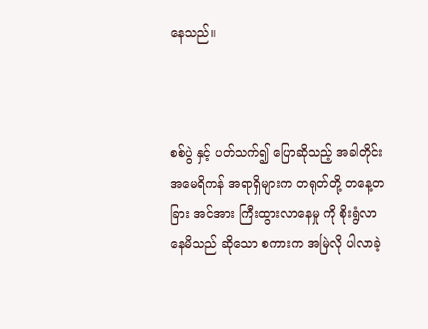နေသည်။



စစ်ပွဲ နှင့် ပတ်သက်၍ ပြောဆိုသည့် အခါတိုင်း အမေရိကန် အရာရှိများက တရုတ်တို့ တနေ့တခြား အင်အား ကြီးထွားလာနေမှု ကို စိုးရွံလာနေမိသည် ဆိုသော စကားက အမြဲလို ပါလာခဲ့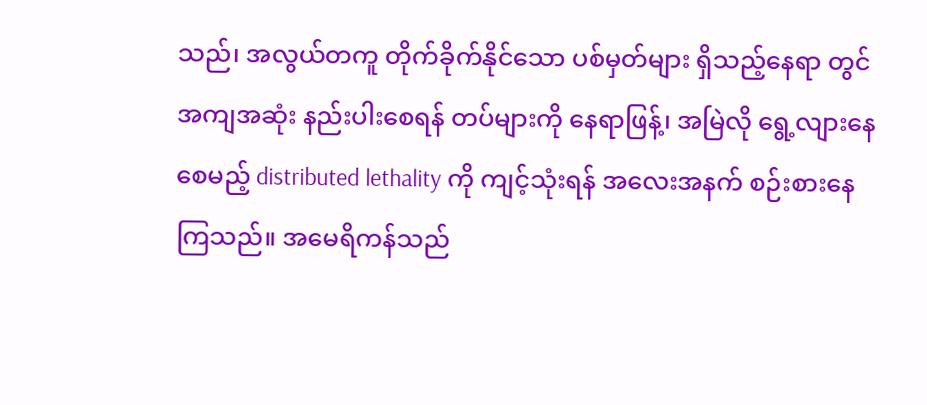သည်၊ အလွယ်တကူ တိုက်ခိုက်နိုင်သော ပစ်မှတ်များ ရှိသည့်နေရာ တွင် အကျအဆုံး နည်းပါးစေရန် တပ်များကို နေရာဖြန့်၊ အမြဲလို ရွေ့လျားနေစေမည့် distributed lethality ကို ကျင့်သုံးရန် အလေးအနက် စဉ်းစားနေကြသည်။ အမေရိကန်သည်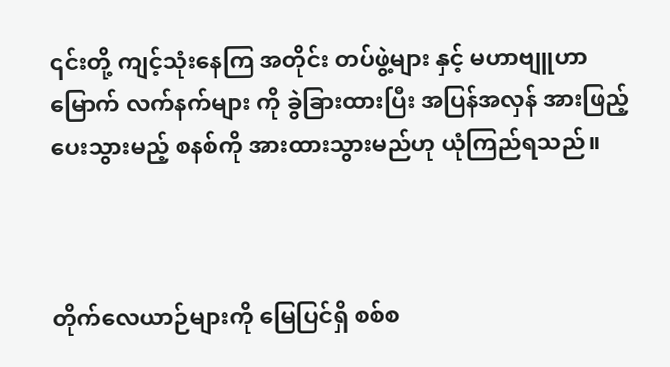၎င်းတို့ ကျင့်သုံးနေကြ အတိုင်း တပ်ဖွဲ့များ နှင့် မဟာဗျူဟာ မြောက် လက်နက်များ ကို ခွဲခြားထားပြီး အပြန်အလှန် အားဖြည့်ပေးသွားမည့် စနစ်ကို အားထားသွားမည်ဟု ယုံကြည်ရသည်။



တိုက်လေယာဉ်များကို မြေပြင်ရှိ စစ်စ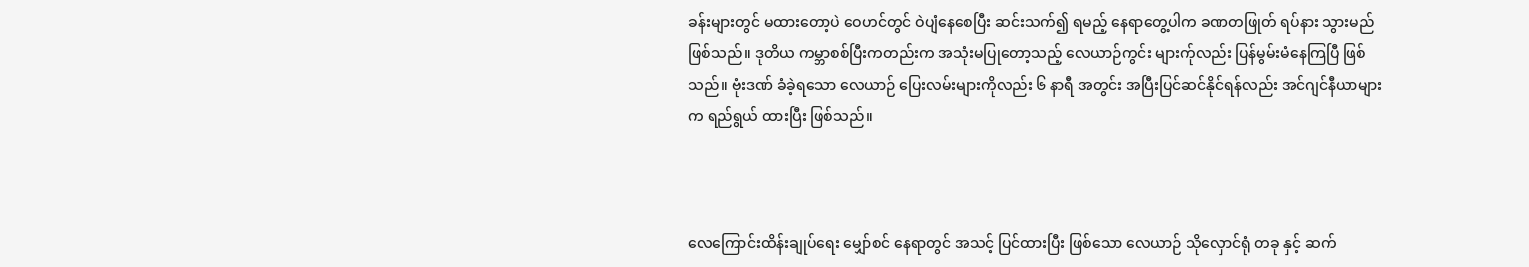ခန်းများတွင် မထားတော့ပဲ ဝေဟင်တွင် ဝဲပျံနေစေပြီး ဆင်းသက်၍ ရမည့် နေရာတွေ့ပါက ခဏတဖြုတ် ရပ်နား သွား‌မည် ဖြစ်သည်။ ဒုတိယ ကမ္ဘာစစ်ပြီးကတည်းက အသုံးမပြုတော့သည့် လေယာဉ်ကွင်း များက်ုလည်း ပြန်မွမ်းမံနေကြပြီ ဖြစ်သည်။ ဗုံးဒဏ် ခံခဲ့ရသော လေယာဉ် ပြေးလမ်းများကိုလည်း ၆ နာရီ အတွင်း အပြီးပြင်ဆင်နိုင်ရန်လည်း အင်ဂျင်နီယာများက ရည်ရွယ် ထားပြီး ဖြစ်သည်။



လေကြောင်းထိန်းချုပ်ရေး မျှော်စင် နေရာတွင် အသင့် ပြင်ထားပြီး ဖြစ်သော လေယာဉ် သိုလှောင်ရုံ တခု နှင့် ဆက်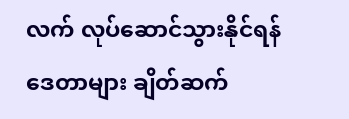လက် လုပ်ဆောင်သွားနိုင်ရန် ဒေတာများ ချိတ်ဆက်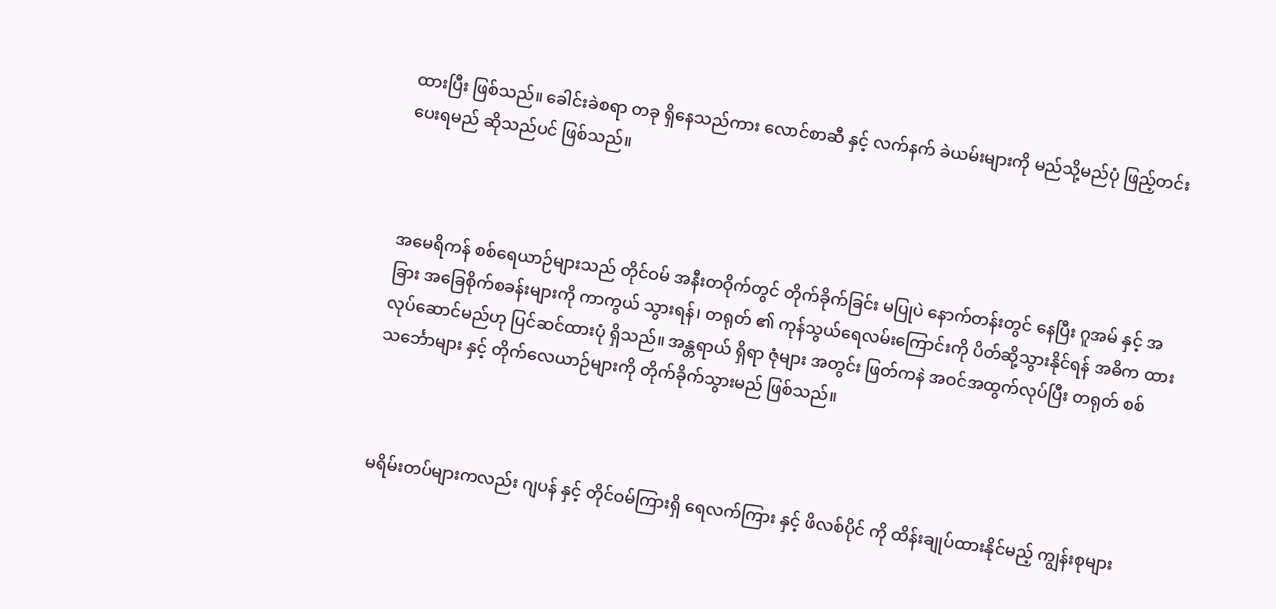ထားပြီး ဖြစ်သည်။ ခေါင်းခဲစရာ တခု ရှိနေသည်ကား လောင်စာဆီ နှင့် လက်နက် ခဲယမ်းများကို မည်သို့မည်ပုံ ဖြည့်တင်းပေးရမည် ဆိုသည်ပင် ဖြစ်သည်။



အမေရိကန် စစ်ရေယာဉ်များသည် တိုင်ဝမ် အနီးတဝိုက်တွင် တိုက်ခိုက်ခြင်း မပြုပဲ နောက်တန်းတွင် နေပြီး ဂူအမ် နှင့် အခြား အခြေစိုက်စခန်းများကို ကာကွယ် သွားရန်၊ တရုတ် ၏ ကုန်သွယ်ရေလမ်းကြောင်းကို ပိတ်ဆို့သွားနိုင်ရန် အဓိက ထား လုပ်ဆောင်မည်ဟု ပြင်ဆင်ထားပုံ ရှိသည်။ အန္တရာယ် ရှိရာ ဇုံများ အတွင်း ဖြတ်ကနဲ အဝင်အထွက်လုပ်ပြီး တရုတ် စစ်သင်္ဘောများ နှင့် တိုက်လေယာဉ်များကို တိုက်ခိုက်သွားမည် ဖြစ်သည်။



မရိမ်းတပ်များကလည်း ဂျပန် နှင့် တိုင်ဝမ်ကြားရှိ ရေလက်ကြား နှင့် ဖိလစ်ပိုင် ကို ထိန်းချုပ်ထားနိုင်မည့် ကျွန်းစုများ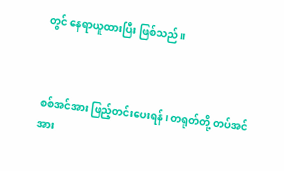တွင် နေရာယူထားပြီး ဖြစ်သည်။



စစ်အင်အား ဖြည့်တင်းပေးရန်၊ တရုတ်တို့ တပ်အင်အား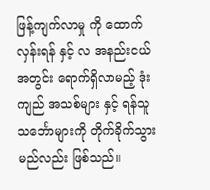ဖြန့်ကျက်လာမှု ကို ထောက်လှန်းရန် နှင့် လ အနည်းငယ် အတွင်း ရောက်ရှိလာမည့် ဒုံးကျည် အသစ်များ နှင့် ရန်သူ သင်္ဘောများကို တိုက်ခိုက်သွားမည်လည်း ဖြစ်သည်။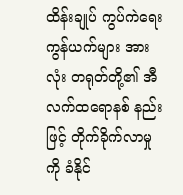ထိန်းချုပ် ကွပ်ကဲရေး ကွန်ယက်များ အားလုံး တရုတ်တို့၏ အီလက်ထရောနစ် နည်းဖြင့် တိုက်ခိုက်လာမှု ကို ခံနိုင်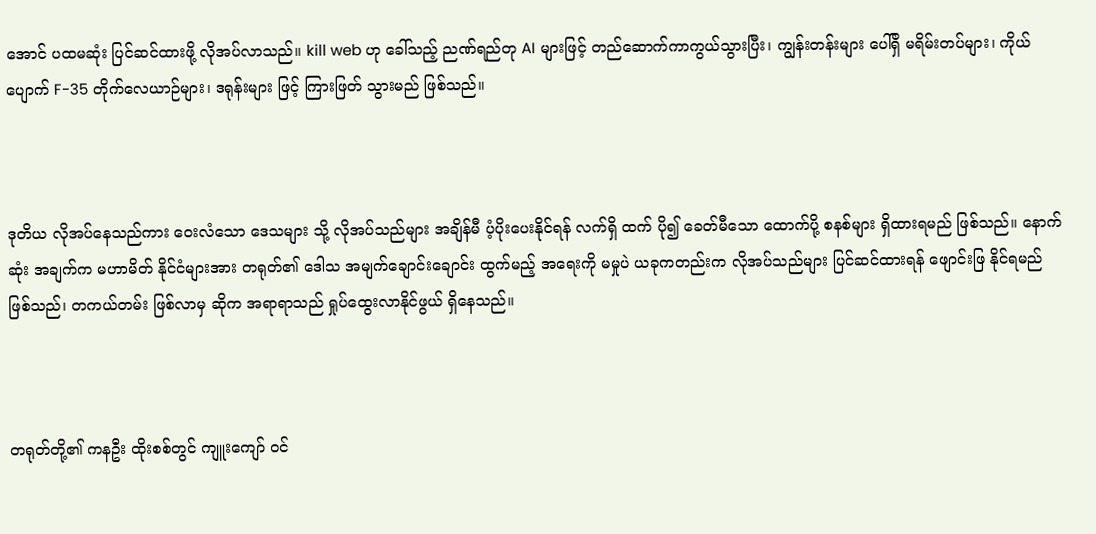အောင် ပထမဆုံး ပြင်ဆင်ထားဖို့ လိုအပ်လာသည်။ kill web ဟု ခေါ်သည့် ညဏ်ရည်တု AI များဖြင့် တည်ဆောက်ကာကွယ်သွားပြီး၊ ကျွန်းတန်းများ ပေါ်ရှိ မရိမ်းတပ်များ၊ ကိုယ်ပျောက် F-35 တိုက်လေယာဉ်များ၊ ဒရုန်းများ ဖြင့် ကြားဖြတ် သွားမည် ဖြစ်သည်။



ဒုတိယ လိုအပ်နေသည်ကား ဝေးလံသော ဒေသများ သို့ လိုအပ်သည်များ အချိန်မီ ပံ့ပိုးပေးနိုင်ရန် လက်ရှိ ထက် ပို၍ ခေတ်မီသော ထောက်ပို့ စနစ်များ ရှိထားရမည် ဖြစ်သည်။ နောက်ဆုံး အချက်က မဟာမိတ် နိုင်ငံများအား တရုတ်၏ ဒေါသ အမျက်ချောင်းချောင်း ထွက်မည့် အရေးကို မမှုပဲ ယခုကတည်းက လိုအပ်သည်များ ပြင်ဆင်ထားရန် ဖျောင်းဖြ နိုင်ရမည် ဖြစ်သည်၊ တကယ်တမ်း ဖြစ်လာမှ ဆိုက အရာရာသည် ရှုပ်ထွေးလာနိုင်ဖွယ် ရှိနေသည်။



တရုတ်တို့၏ ကနဦး ထိုးစစ်တွင် ကျူးကျော် ဝင်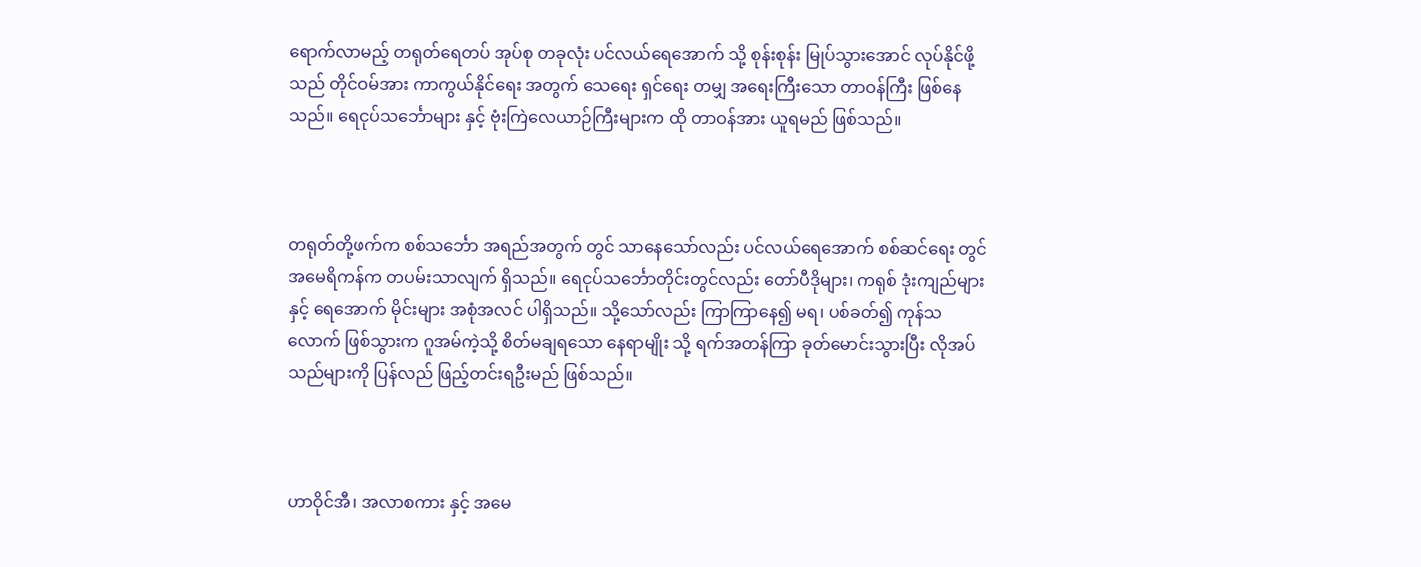ရောက်လာမည့် တရုတ်ရေတပ် အုပ်စု တခုလုံး ပင်လယ်ရေအောက် သို့ စုန်းစုန်း မြုပ်သွားအောင် လုပ်နိုင်ဖို့သည် တိုင်ဝမ်အား ကာကွယ်နိုင်ရေး အတွက် သေရေး ရှင်ရေး တမျှ အရေးကြီးသော တာဝန်ကြီး ဖြစ်နေသည်။ ရေငုပ်သင်္ဘောများ နှင့် ဗုံးကြဲလေယာဉ်ကြီးများက ထို တာဝန်အား ယူရမည် ဖြစ်သည်။



တရုတ်တို့ဖက်က စစ်သင်္ဘော အရည်အတွက် တွင် သာနေသော်လည်း ပင်လယ်ရေအောက် စစ်ဆင်ရေး တွင် အမေရိကန်က တပမ်းသာလျက် ရှိသည်။ ရေငုပ်သင်္ဘောတိုင်းတွင်လည်း တော်ပီဒိုများ၊ ကရုစ် ဒုံးကျည်များ နှင့် ရေအောက် မိုင်းများ အစုံအလင် ပါရှိသည်။ သို့သော်လည်း ကြာကြာနေ၍ မရ၊ ပစ်ခတ်၍ ကုန်သလောက် ဖြစ်သွားက ဂူအမ်ကဲ့သို့ စိတ်မချရသော နေရာမျိုး သို့ ရက်အတန်ကြာ ခုတ်မောင်းသွားပြီး လိုအပ်သည်များကို ပြန်လည် ‌ဖြည့်တင်းရဦးမည် ဖြစ်သည်။



ဟာဝိုင်အီ၊ အလာစကား နှင့် အမေ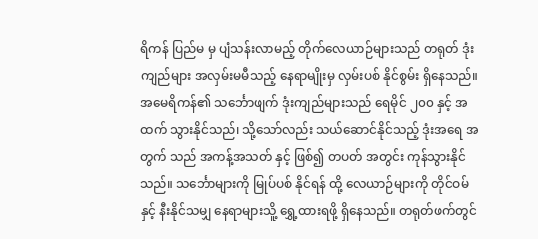ရိကန် ပြည်မ မှ ပျံသန်းလာမည့် တိုက်လေယာဉ်များသည် တရုတ် ဒုံးကျည်များ အလှမ်းမမီသည့် နေရာမျိုးမှ လှမ်းပစ် နိုင်စွမ်း ရှိနေသည်။ အမေရိကန်၏ သင်္ဘောဖျက် ဒုံးကျည်များသည် ရေမိုင် ၂၀၀ နှင့် အထက် သွားနိုင်သည်၊ သို့သော်လည်း သယ်ဆောင်နိုင်သည့် ဒုံးအရေ အတွက် သည် အကန့်အသတ် နှင့် ဖြစ်၍ တပတ် အတွင်း ကုန်သွားနိုင်သည်။ သင်္ဘောများကို မြုပ်ပစ် နိုင်ရန် ထို့ လေယာဉ်များကို တိုင်ဝမ် နှင့် နီးနိုင်သမျှ နေရာများသိူ့ ရွှေ့ထားရဖို့ ရှိနေသည်။ တရုတ်ဖက်တွင်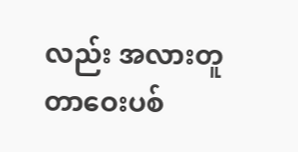လည်း အလားတူ တာဝေးပစ်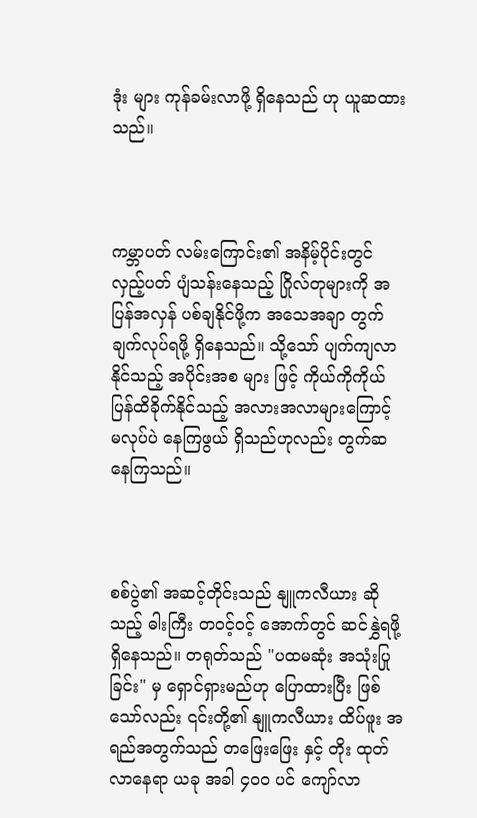ဒုံး များ ကုန်ခမ်းလာဖို့ ရှိနေသည် ဟု ယူဆထားသည်။



ကမ္ဘာ‌ပတ် လမ်းကြောင်း၏ အနိမ့်ပိုင်းတွင် လှည့်ပတ် ပျံသန်းနေသည့် ဂြိုလ်တုများကို အပြန်အလှန် ပစ်ချနိုင်ဖို့က အသေအချာ တွက်ချက်လုပ်ရဖို့ ရှိနေသည်။ သို့သော် ပျက်ကျလာနိုင်သည့် အပိုင်းအစ များ ဖြင့် ကိုယ်ကိုကိုယ် ပြန်ထိခိုက်နိုင်သည့် အလားအလာများကြောင့် မလုပ်ပဲ နေကြဖွယ် ရှိသည်ဟုလည်း တွက်ဆနေကြသည်။



စစ်ပွဲ၏ အဆင့်တိုင်းသည် နျူကလီယား ဆိုသည့် ဓါးကြီး တဝင့်ဝင့် အောက်တွင် ဆင်နွှဲရဖို့ ရှိနေသည်။ တရုတ်သည် "ပထမဆုံး အသုံးပြုခြင်း" မှ ရှောင်ရှားမည်ဟု ပြောထားပြီး ဖြစ်သော်လည်း ၎င်းတို့၏ နျူကလီယား ထိပ်ဖူး အရည်အတွက်သည် တဖြေးဖြေး နှင့် တိုး ထုတ်လာနေရာ ယခု အခါ ၄၀၀ ပင် ကျော်လာ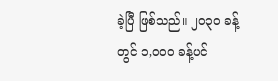ခဲ့ပြီ ဖြစ်သည်။ ၂၀၃၀ ခန့်တွင် ၁,၀၀၀ ခန့်ပင်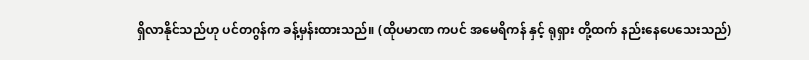ရှိလာနိုင်သည်ဟု ပင်တဂွန်က ခန့်မှန်းထားသည်။ (ထိုပမာဏ ကပင် အမေရိကန် နှင့် ရုရှား တို့ထက် နည်းနေပေသေးသည်)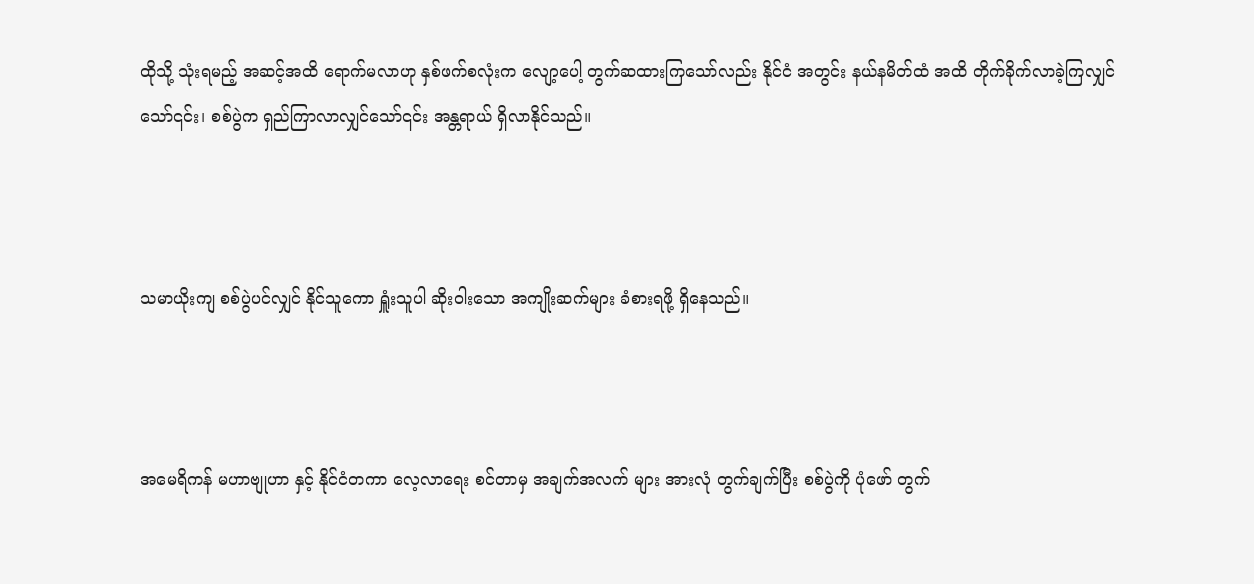ထိုသို့ သုံးရမည့် အဆင့်အထိ ရောက်မလာဟု နှစ်ဖက်စလုံးက လျော့ပေါ့ တွက်ဆထားကြသော်လည်း နိုင်ငံ အတွင်း နယ်နမိတ်ထံ အထိ တိုက်ခိုက်လာခဲ့ကြလျှင်သော်၎င်း၊ စစ်ပွဲက ရှည်ကြာလာလျှင်သော်၎င်း အန္တရာယ် ရှိလာနိုင်သည်။



သမာယိုးကျ စစ်ပွဲပင်လျှင် နိုင်သူကော ရှူံးသူပါ ဆိုးဝါးသော အကျိုးဆက်များ ခံစားရဖို့ ရှိနေသည်။



အမေရိကန် မဟာဗျုဟာ ‌နှင့် နိုင်ငံတကာ လေ့လာရေး စင်တာမှ အချက်အလက် များ အားလုံ တွက်ချက်ပြီး စစ်ပွဲကို ပုံဖော် တွက်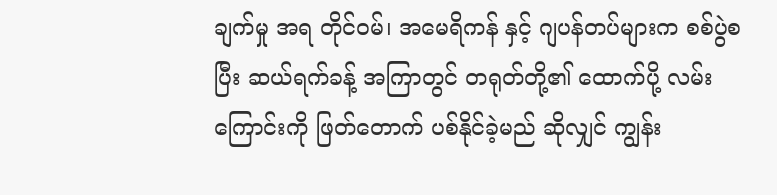ချက်မှု အရ တိုင်ဝမ်၊ အမေရိကန် နှင့် ဂျပန်တပ်များက စစ်ပွဲစပြီး ဆယ်ရက်ခန့် အကြာတွင် တရုတ်တို့၏ ထောက်ပို့ လမ်းကြောင်းကို ဖြတ်တောက် ပစ်နိုင်ခဲ့မည် ဆိုလျှင် ကျွန်း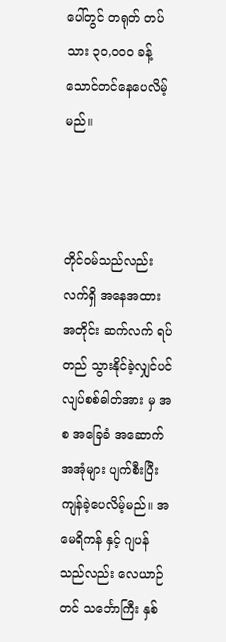ပေါ်တွင် တရုတ် တပ်သား ၃၀,၀၀၀ ခန့် သောင်တင်နေပေလိမ့်မည်။



တိုင်ဝမ်သည်လည်း လက်ရှိ အနေအထား အတိုင်း ဆက်လက် ရပ်တည် သွားနိုင်ခဲ့လျှင်ပင် လျပ်စစ်ဓါတ်အား မှ အစ အခြေခံ အဆောက်အအုံများ ပျက်စီးပြီး ကျန်ခဲ့ပေလိမ့်မည်။ အမေရိကန် နှင့် ဂျပန် သည်လည်း လေယာဉ်တင် သင်္ဘောကြီး နှစ်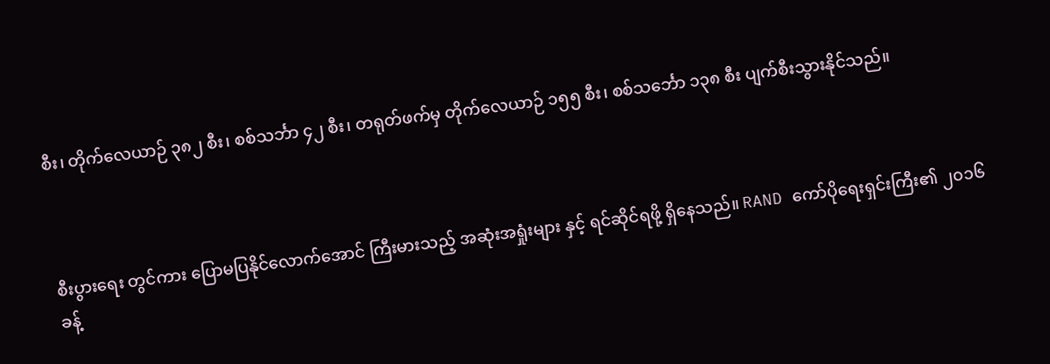စီး၊ တိုက်လေယာဉ် ၃၈၂ စီး၊ စစ်သင်္ဘာ ၄၂ စီး၊ တရုတ်ဖက်မှ တိုက်လေယာဉ် ၁၅၅ စီး၊ စစ်သင်္ဘော ၁၃၈ စီး ပျက်စီးသွားနိုင်သည်။



စီးပွားရေး တွင်ကား ပြောမပြနိုင်လောက်အောင် ကြီးမားသည့် အဆုံးအရှုံးများ နှင့် ရင်ဆိုင်ရဖို့ ရှိနေသည်။ RAND ကော်ပိုရေးရှင်းကြီး၏ ၂၀၁၆ ခန့်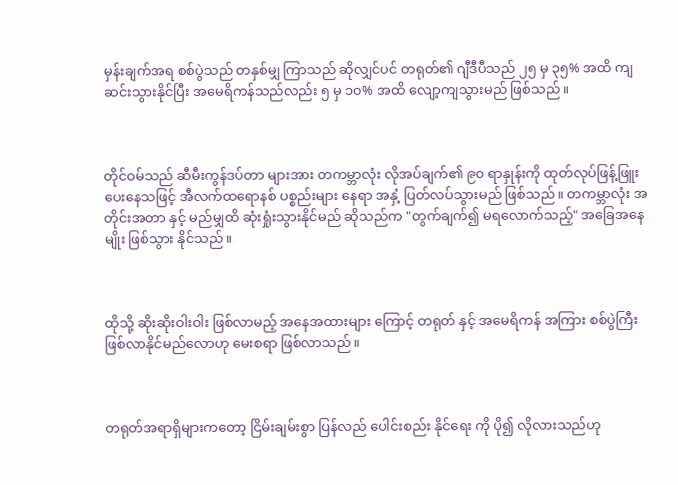မှန်းချက်အရ စစ်ပွဲသည် တနှစ်မျှ ကြာသည် ဆိုလျှင်ပင် တရုတ်၏ ဂျီဒီပီသည် ၂၅ မှ ၃၅% အထိ ကျဆင်းသွားနိုင်ပြီး အမေရိကန်သည်လည်း ၅ မှ ၁၀% အထိ လျော့ကျသွားမည် ဖြစ်သည်။



တိုင်ဝမ်သည် ဆီမီးကွန်ဒပ်တာ များအား တကမ္ဘာလုံး လိုအပ်ချက်၏ ၉၀ ရာနှုန်းကို ထုတ်လုပ်ဖြန့်ဖြူးပေးနေသဖြင့် အီလက်ထရောနစ် ပစ္စည်းများ နေရာ အနှံ့ ပြတ်လပ်သွားမည် ဖြစ်သည်။ တကမ္ဘာလုံး အတိုင်းအတာ နှင့် မည်မျှထိ ဆုံးရှုံးသွားနိုင်မည် ဆိုသည်က "တွက်ချက်၍ မရလောက်သည့်" အခြေအနေမျိုး ဖြစ်သွား နိုင်သည်။



ထိုသို့ ‌‌ဆိုးဆိုးဝါးဝါး ဖြစ်လာမည့် အနေအထားများ ကြောင့် တရုတ် နှင့် အမေရိကန် အကြား စစ်ပွဲကြီး ဖြစ်လာနိုင်မည်လောဟု မေးစရာ ဖြစ်လာသည်။



တရုတ်အရာရှိများကတော့ ငြိမ်းချမ်းစွာ ပြန်လည် ပေါင်းစည်း နိုင်ရေး ကို ပို၍ လိုလားသည်ဟု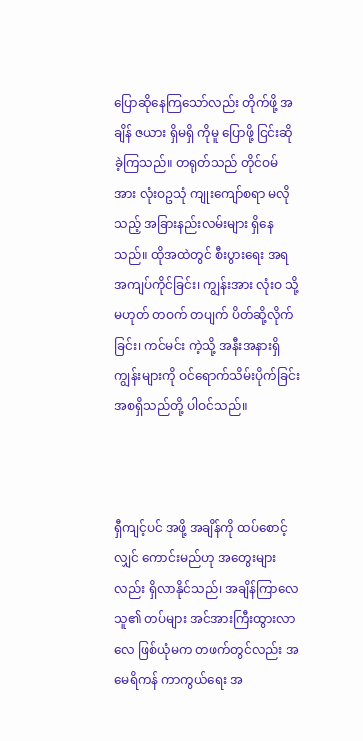ပြောဆိုနေကြသော်လည်း တိုက်ဖို့ အချိန် ဇယား ရှိမရှိ ကိုမူ ပြောဖို့ ငြင်းဆိုခဲ့ကြသည်။ တရုတ်သည် တိုင်ဝမ်အား လုံးဝဥသုံ ကျုးကျော်စရာ မလိုသည့် အခြားနည်းလမ်းများ ရှိနေသည်။ ထိုအထဲတွင် စီးပွားရေး အရ အကျပ်ကိုင်ခြင်း၊ ကျွန်းအား လုံးဝ သို့မဟုတ် တဝက် တပျက် ပိတ်ဆို့လိုက်ခြင်း၊ ကင်မင်း ကဲ့သို့ အနီးအနားရှိ ကျွန်းများကို ဝင်ရောက်သိမ်းပိုက်ခြင်း အစရှိသည်တို့ ပါဝင်သည်။



ရှီကျင့်ပင် အဖို့ အချိန်ကို ထပ်စောင့်လျှင် ကောင်းမည်ဟု အတွေးများလည်း ရှိလာနိုင်သည်၊ အချိန်ကြာလေ သူ၏ တပ်များ အင်အားကြီးထွားလာလေ ဖြစ်ယုံမက တဖက်တွင်လည်း အမေရိကန် ကာကွယ်ရေး အ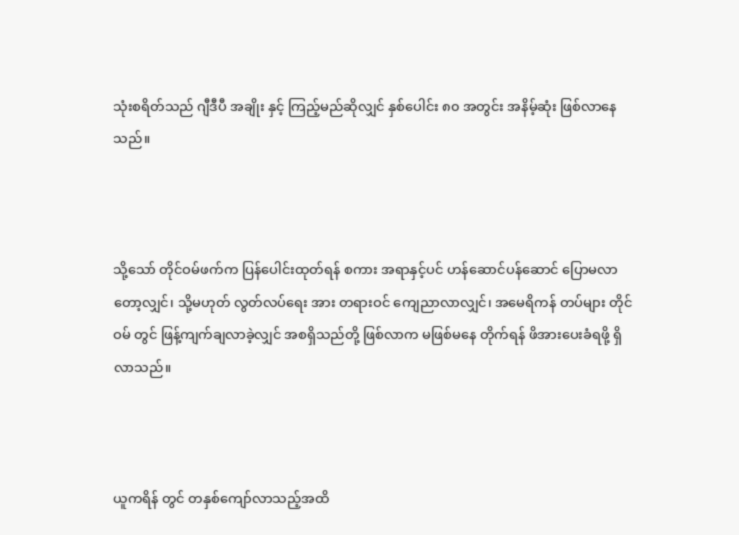သုံးစရိတ်သည် ဂျီဒီပီ အချိုး နှင့် ကြည့်မည်ဆိုလျှင် နှစ်ပေါင်း ၈၀ အတွင်း အနိမ့်ဆုံး ဖြစ်လာနေသည်။



သို့သော် တိုင်ဝမ်ဖက်က ပြန်ပေါင်းထုတ်ရန် စကား အရာနှင့်ပင် ဟန်ဆောင်ပန်ဆောင် ပြောမလာတော့လျှင်၊ သို့မဟုတ် လွတ်လပ်ရေး အား တရားဝင် ကျေညာလာလျှင်၊ အမေရိကန် တပ်များ တိုင်ဝမ် တွင် ဖြန့်ကျက်ချလာခဲ့လျှင် အစရှိသည်တို့ ဖြစ်လာက မဖြစ်မနေ တိုက်ရန် ဖိအားပေးခံရဖို့ ရှိလာသည်။



ယူကရိန် တွင် တနှစ်ကျော်လာသည့်အထိ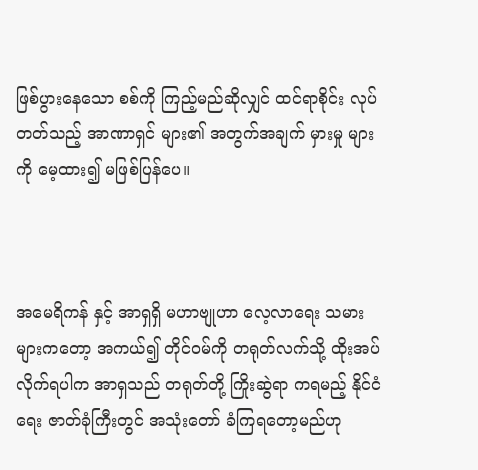ဖြစ်ပွားနေသော စစ်ကို ကြည့်မည်ဆိုလျှင် ထင်ရာစိုင်း လုပ်တတ်သည့် အာဏာရှင် များ၏ အတွက်အချက် မှားမှု များကို မေ့ထား၍ မဖြစ်ပြန်ပေ။



အမေရိကန် နှင့် အာရှရှိ မဟာဗျုဟာ လေ့လာရေး သမားများကတော့ အကယ်၍ တိုင်ဝမ်ကို တရုတ်လက်သို့ ထိုးအပ်လိုက်ရပါက အာရှသည် တရုတ်တို့ ကြိုးဆွဲရာ ကရမည့် နိုင်ငံရေး ဇာတ်ခုံကြီးတွင် အသုံးတော် ခံကြရတော့မည်ဟု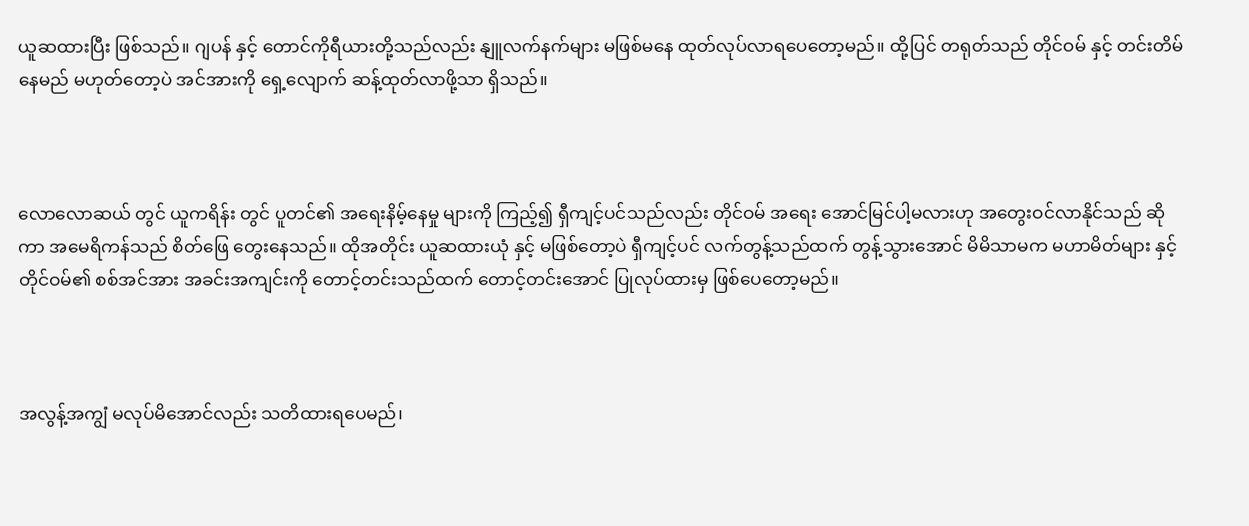ယူဆထားပြီး ဖြစ်သည်။ ဂျပန် နှင့် တောင်ကိုရီယားတို့သည်လည်း နျူလက်နက်များ မဖြစ်မနေ ထုတ်လုပ်လာရပေတော့မည်။ ထို့ပြင် တရုတ်သည် တိုင်ဝမ် နှင့် တင်းတိမ်နေမည် မဟုတ်တော့ပဲ အင်အားကို ရှေ့လျောက် ဆန့်ထုတ်လာဖို့သာ ရှိသည်။



လောလောဆယ် တွင် ယူကရိန်း တွင် ပူတင်၏ အရေးနိမ့်နေမှု များကို ကြည့်၍ ရှီကျင့်ပင်သည်လည်း တိုင်ဝမ် အရေး အောင်မြင်ပါ့မလားဟု အတွေးဝင်လာနိုင်သည် ဆိုကာ အမေရိကန်သည် စိတ်ဖြေ တွေးနေသည်။ ထိုအတိုင်း ယူဆထားယုံ နှင့် မဖြစ်တော့ပဲ ရှီကျင့်ပင် လက်တွန့်သည်ထက် တွန့်သွားအောင် မိမိသာမက မဟာမိတ်များ နှင့် တိုင်ဝမ်၏ စစ်အင်အား အခင်းအကျင်းကို တောင့်တင်းသည်ထက် တောင့်တင်းအောင် ပြုလုပ်ထားမှ ဖြစ်ပေတော့မည်။



အလွန့်အကျွံ မလုပ်မိအောင်လည်း သတိထားရပေမည်၊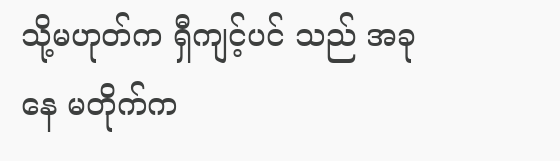သို့မဟုတ်က ရှီကျင့်ပင် သည် အခု နေ မတိုက်က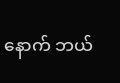နောက် ဘယ်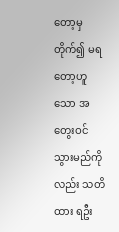တော့မှ တိုက်၍ မရတော့ဟူသော အတွေးဝင်သွားမည်ကိုလည်း သတိထား ရဦး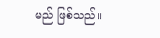မည် ဖြစ်သည်။